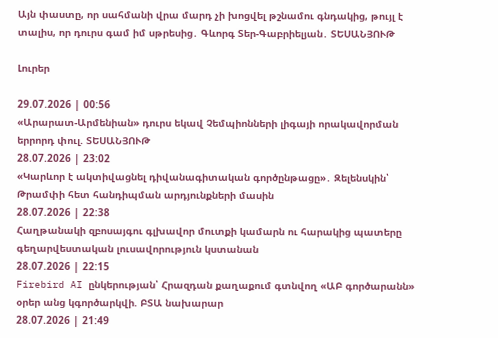Այն փաստը, որ սահմանի վրա մարդ չի խոցվել թշնամու գնդակից, թույլ է տալիս, որ դուրս գամ իմ սթրեսից․ Գևորգ Տեր-Գաբրիելյան․ ՏԵՍԱՆՅՈՒԹ

Լուրեր

29.07.2026 | 00:56
«Արարատ-Արմենիան» դուրս եկավ Չեմպիոնների լիգայի որակավորման երրորդ փուլ. ՏԵՍԱՆՅՈՒԹ
28.07.2026 | 23:02
«Կարևոր է ակտիվացնել դիվանագիտական գործընթացը»․ Զելենսկին՝ Թրամփի հետ հանդիպման արդյունքների մասին
28.07.2026 | 22:38
Հաղթանակի զբոսայգու գլխավոր մուտքի կամարն ու հարակից պատերը գեղարվեստական լուսավորություն կստանան
28.07.2026 | 22:15
Firebird AI ընկերության՝ Հրազդան քաղաքում գտնվող «ԱԲ գործարանն» օրեր անց կգործարկվի. ԲՏԱ նախարար
28.07.2026 | 21:49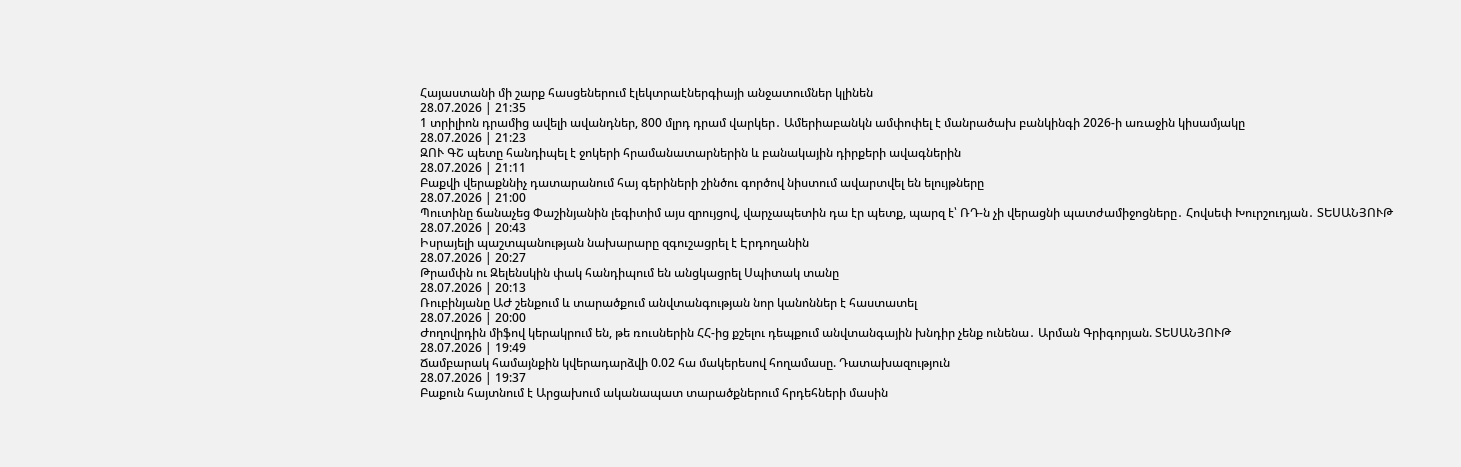Հայաստանի մի շարք հասցեներում էլեկտրաէներգիայի անջատումներ կլինեն
28.07.2026 | 21:35
1 տրիլիոն դրամից ավելի ավանդներ, 800 մլրդ դրամ վարկեր․ Ամերիաբանկն ամփոփել է մանրածախ բանկինգի 2026-ի առաջին կիսամյակը
28.07.2026 | 21:23
ԶՈՒ ԳՇ պետը հանդիպել է ջոկերի հրամանատարներին և բանակային դիրքերի ավագներին
28.07.2026 | 21:11
Բաքվի վերաքննիչ դատարանում հայ գերիների շինծու գործով նիստում ավարտվել են ելույթները
28.07.2026 | 21:00
Պուտինը ճանաչեց Փաշինյանին լեգիտիմ այս զրույցով, վարչապետին դա էր պետք, պարզ է՝ ՌԴ-ն չի վերացնի պատժամիջոցները․ Հովսեփ Խուրշուդյան․ ՏԵՍԱՆՅՈՒԹ
28.07.2026 | 20:43
Իսրայելի պաշտպանության նախարարը զգուշացրել է Էրդողանին
28.07.2026 | 20:27
Թրամփն ու Զելենսկին փակ հանդիպում են անցկացրել Սպիտակ տանը
28.07.2026 | 20:13
Ռուբինյանը ԱԺ շենքում և տարածքում անվտանգության նոր կանոններ է հաստատել
28.07.2026 | 20:00
Ժողովրդին միֆով կերակրում են, թե ռուսներին ՀՀ-ից քշելու դեպքում անվտանգային խնդիր չենք ունենա․ Արման Գրիգորյան. ՏԵՍԱՆՅՈՒԹ
28.07.2026 | 19:49
Ճամբարակ համայնքին կվերադարձվի 0.02 հա մակերեսով հողամասը. Դատախազություն
28.07.2026 | 19:37
Բաքուն հայտնում է Արցախում ականապատ տարածքներում հրդեհների մասին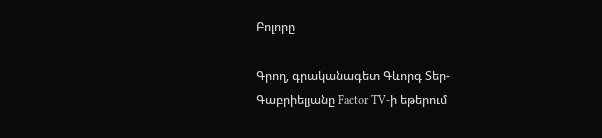Բոլորը

Գրող, գրականագետ Գևորգ Տեր-Գաբրիելյանը Factor TV-ի եթերում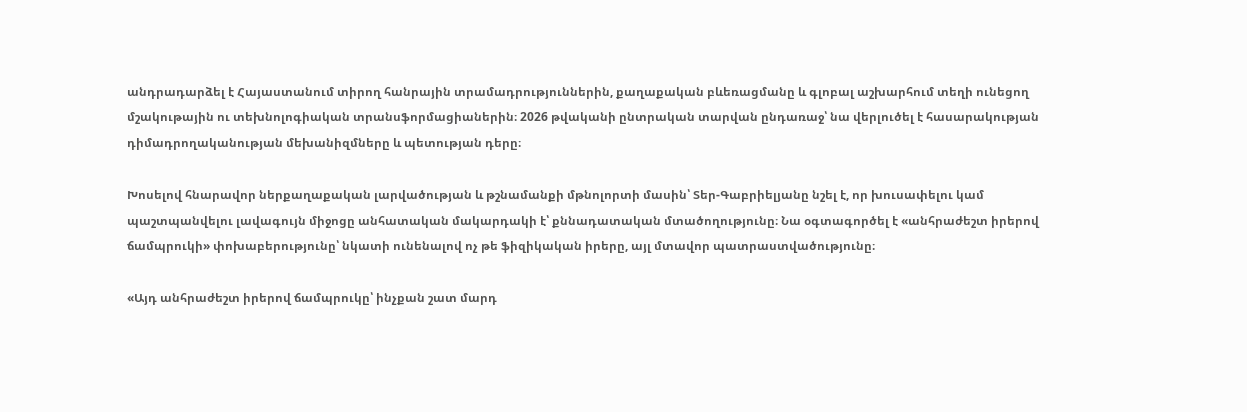անդրադարձել է Հայաստանում տիրող հանրային տրամադրություններին, քաղաքական բևեռացմանը և գլոբալ աշխարհում տեղի ունեցող մշակութային ու տեխնոլոգիական տրանսֆորմացիաներին։ 2026 թվականի ընտրական տարվան ընդառաջ՝ նա վերլուծել է հասարակության դիմադրողականության մեխանիզմները և պետության դերը։

Խոսելով հնարավոր ներքաղաքական լարվածության և թշնամանքի մթնոլորտի մասին՝ Տեր-Գաբրիելյանը նշել է, որ խուսափելու կամ պաշտպանվելու լավագույն միջոցը անհատական մակարդակի է՝ քննադատական մտածողությունը։ Նա օգտագործել է «անհրաժեշտ իրերով ճամպրուկի» փոխաբերությունը՝ նկատի ունենալով ոչ թե ֆիզիկական իրերը, այլ մտավոր պատրաստվածությունը։

«Այդ անհրաժեշտ իրերով ճամպրուկը՝ ինչքան շատ մարդ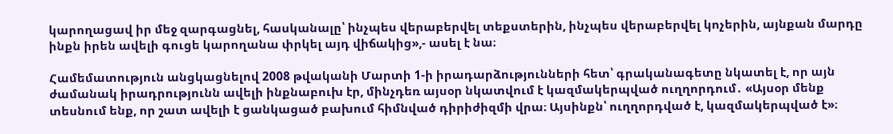կարողացավ իր մեջ զարգացնել, հասկանալը՝ ինչպես վերաբերվել տեքստերին, ինչպես վերաբերվել կոչերին, այնքան մարդը ինքն իրեն ավելի գուցե կարողանա փրկել այդ վիճակից»,- ասել է նա։

Համեմատություն անցկացնելով 2008 թվականի Մարտի 1-ի իրադարձությունների հետ՝ գրականագետը նկատել է, որ այն ժամանակ իրադրությունն ավելի ինքնաբուխ էր, մինչդեռ այսօր նկատվում է կազմակերպված ուղղորդում․ «Այսօր մենք տեսնում ենք, որ շատ ավելի է ցանկացած բախում հիմնված դիրիժիզմի վրա։ Այսինքն՝ ուղղորդված է, կազմակերպված է»։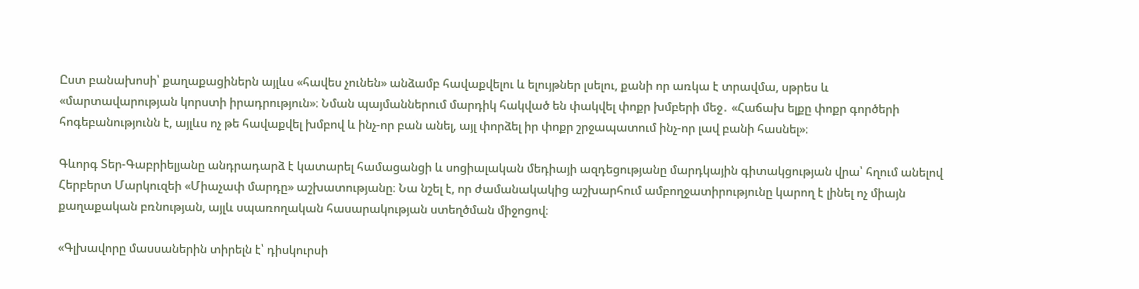Ըստ բանախոսի՝ քաղաքացիներն այլևս «հավես չունեն» անձամբ հավաքվելու և ելույթներ լսելու, քանի որ առկա է տրավմա, սթրես և «մարտավարության կորստի իրադրություն»։ Նման պայմաններում մարդիկ հակված են փակվել փոքր խմբերի մեջ․ «Հաճախ ելքը փոքր գործերի հոգեբանությունն է, այլևս ոչ թե հավաքվել խմբով և ինչ-որ բան անել, այլ փորձել իր փոքր շրջապատում ինչ-որ լավ բանի հասնել»։

Գևորգ Տեր-Գաբրիելյանը անդրադարձ է կատարել համացանցի և սոցիալական մեդիայի ազդեցությանը մարդկային գիտակցության վրա՝ հղում անելով Հերբերտ Մարկուզեի «Միաչափ մարդը» աշխատությանը։ Նա նշել է, որ ժամանակակից աշխարհում ամբողջատիրությունը կարող է լինել ոչ միայն քաղաքական բռնության, այլև սպառողական հասարակության ստեղծման միջոցով։

«Գլխավորը մասսաներին տիրելն է՝ դիսկուրսի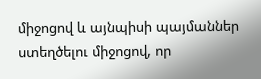միջոցով և այնպիսի պայմաններ ստեղծելու միջոցով, որ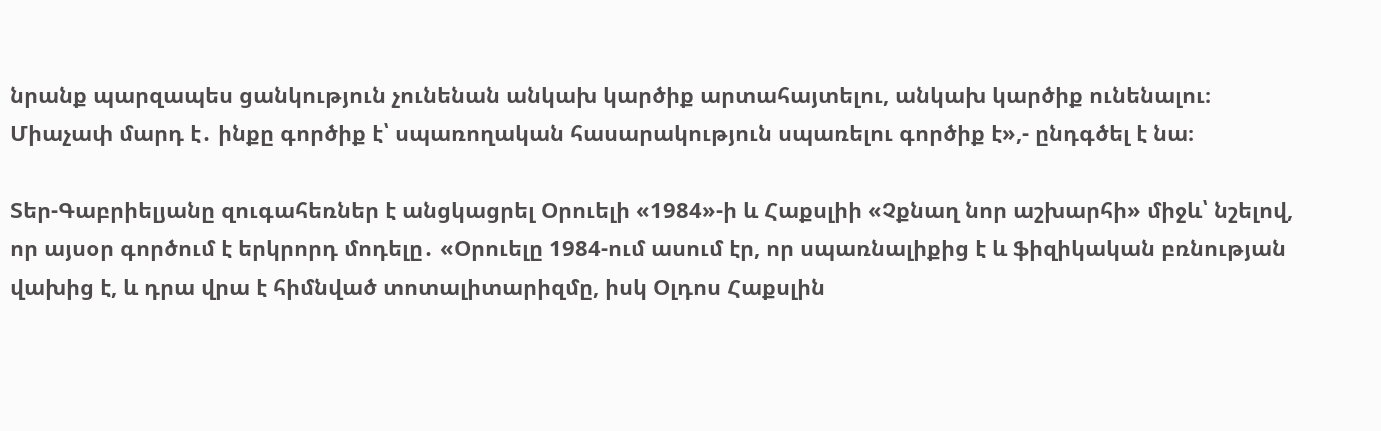նրանք պարզապես ցանկություն չունենան անկախ կարծիք արտահայտելու, անկախ կարծիք ունենալու։ Միաչափ մարդ է․ ինքը գործիք է՝ սպառողական հասարակություն սպառելու գործիք է»,- ընդգծել է նա։

Տեր-Գաբրիելյանը զուգահեռներ է անցկացրել Օրուելի «1984»-ի և Հաքսլիի «Չքնաղ նոր աշխարհի» միջև՝ նշելով, որ այսօր գործում է երկրորդ մոդելը․ «Օրուելը 1984-ում ասում էր, որ սպառնալիքից է և ֆիզիկական բռնության վախից է, և դրա վրա է հիմնված տոտալիտարիզմը, իսկ Օլդոս Հաքսլին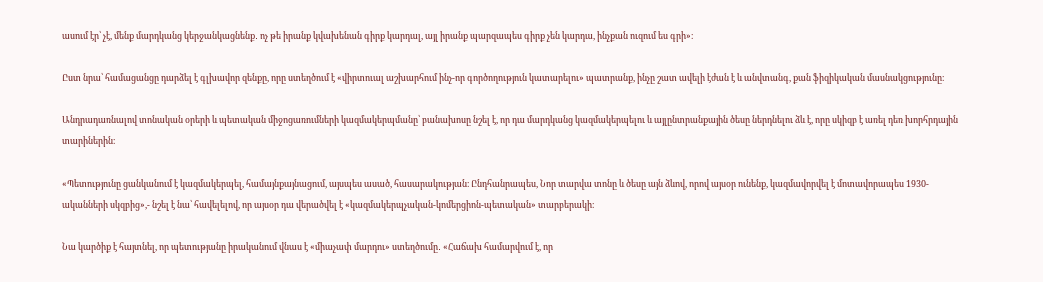ասում էր՝ չէ, մենք մարդկանց կերջանկացնենք․ ոչ թե իրանք կվախենան գիրք կարդալ, այլ իրանք պարզապես գիրք չեն կարդա, ինչքան ուզում ես գրի»։

Ըստ նրա՝ համացանցը դարձել է գլխավոր զենքը, որը ստեղծում է «վիրտուալ աշխարհում ինչ-որ գործողություն կատարելու» պատրանք, ինչը շատ ավելի էժան է և անվտանգ, քան ֆիզիկական մասնակցությունը։

Անդրադառնալով տոնական օրերի և պետական միջոցառումների կազմակերպմանը՝ բանախոսը նշել է, որ դա մարդկանց կազմակերպելու և այլընտրանքային ծեսը ներդնելու ձև է, որը սկիզբ է առել դեռ խորհրդային տարիներին։

«Պետությունը ցանկանում է կազմակերպել, համայնքայնացում, այսպես ասած, հասարակության։ Ընդհանրապես, Նոր տարվա տոնը և ծեսը այն ձևով, որով այսօր ունենք, կազմավորվել է մոտավորապես 1930-ականների սկզբից»,- նշել է նա՝ հավելելով, որ այսօր դա վերածվել է «կազմակերպչական-կոմերցիոն-պետական» տարբերակի։

Նա կարծիք է հայտնել, որ պետությանը իրականում վնաս է «միաչափ մարդու» ստեղծումը․ «Հաճախ համարվում է, որ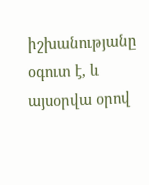իշխանությանը օգուտ է, և այսօրվա օրով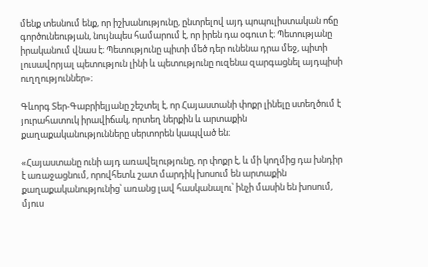մենք տեսնում ենք, որ իշխանությունը, ընտրելով այդ պոպուլիստական ոճը գործունեության, նույնպես համարում է, որ իրեն դա օգուտ է։ Պետությանը իրականում վնաս է։ Պետությունը պիտի մեծ դեր ունենա դրա մեջ, պիտի լուսավորյալ պետություն լինի և պետությունը ուզենա զարգացնել այդպիսի ուղղություններ»։

Գևորգ Տեր-Գաբրիելյանը շեշտել է, որ Հայաստանի փոքր լինելը ստեղծում է յուրահատուկ իրավիճակ, որտեղ ներքին և արտաքին քաղաքականությունները սերտորեն կապված են։

«Հայաստանը ունի այդ առավելությունը, որ փոքր է, և մի կողմից դա խնդիր է առաջացնում, որովհետև շատ մարդիկ խոսում են արտաքին քաղաքականությունից՝ առանց լավ հասկանալու՝ ինչի մասին են խոսում, մյուս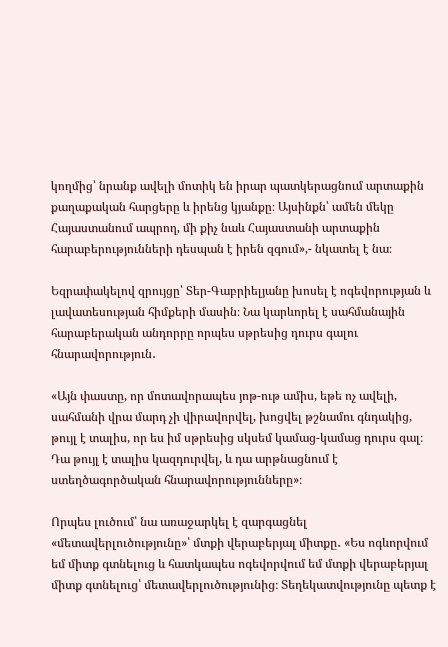կողմից՝ նրանք ավելի մոտիկ են իրար պատկերացնում արտաքին քաղաքական հարցերը և իրենց կյանքը։ Այսինքն՝ ամեն մեկը Հայաստանում ապրող, մի քիչ նաև Հայաստանի արտաքին հարաբերությունների դեսպան է իրեն զգում»,- նկատել է նա։

Եզրափակելով զրույցը՝ Տեր-Գաբրիելյանը խոսել է ոգեվորության և լավատեսության հիմքերի մասին։ Նա կարևորել է սահմանային հարաբերական անդորրը որպես սթրեսից դուրս գալու հնարավորություն․

«Այն փաստը, որ մոտավորապես յոթ-ութ ամիս, եթե ոչ ավելի, սահմանի վրա մարդ չի վիրավորվել, խոցվել թշնամու գնդակից, թույլ է տալիս, որ ես իմ սթրեսից սկսեմ կամաց-կամաց դուրս գալ։ Դա թույլ է տալիս կազդուրվել, և դա արթնացնում է ստեղծագործական հնարավորությունները»։

Որպես լուծում՝ նա առաջարկել է զարգացնել «մետավերլուծությունը»՝ մտքի վերաբերյալ միտքը․ «Ես ոգևորվում եմ միտք գտնելուց և հատկապես ոգեվորվում եմ մտքի վերաբերյալ միտք գտնելուց՝ մետավերլուծությունից։ Տեղեկատվությունը պետք է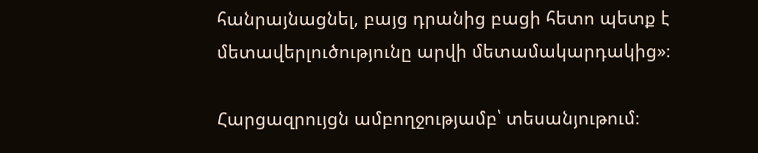հանրայնացնել, բայց դրանից բացի հետո պետք է մետավերլուծությունը արվի մետամակարդակից»։

Հարցազրույցն ամբողջությամբ՝ տեսանյութում։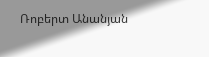Ռոբերտ Անանյան